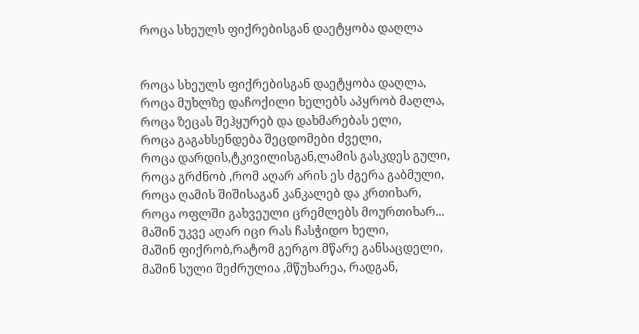როცა სხეულს ფიქრებისგან დაეტყობა დაღლა


როცა სხეულს ფიქრებისგან დაეტყობა დაღლა,
როცა მუხლზე დაჩოქილი ხელებს აპყრობ მაღლა,
როცა ზეცას შეჰყურებ და დახმარებას ელი,
როცა გაგახსენდება შეცდომები ძველი,
როცა დარდის,ტკივილისგან,ლამის გასკდეს გული,
როცა გრძნობ ,რომ აღარ არის ეს ძგერა გაბმული,
როცა ღამის შიშისაგან კანკალებ და კრთიხარ,
როცა ოფლში გახვეული ცრემლებს მოურთიხარ...
მაშინ უკვე აღარ იცი რას ჩასჭიდო ხელი,
მაშინ ფიქრობ,რატომ გერგო მწარე განსაცდელი,
მაშინ სული შეძრულია ,მწუხარეა, რადგან,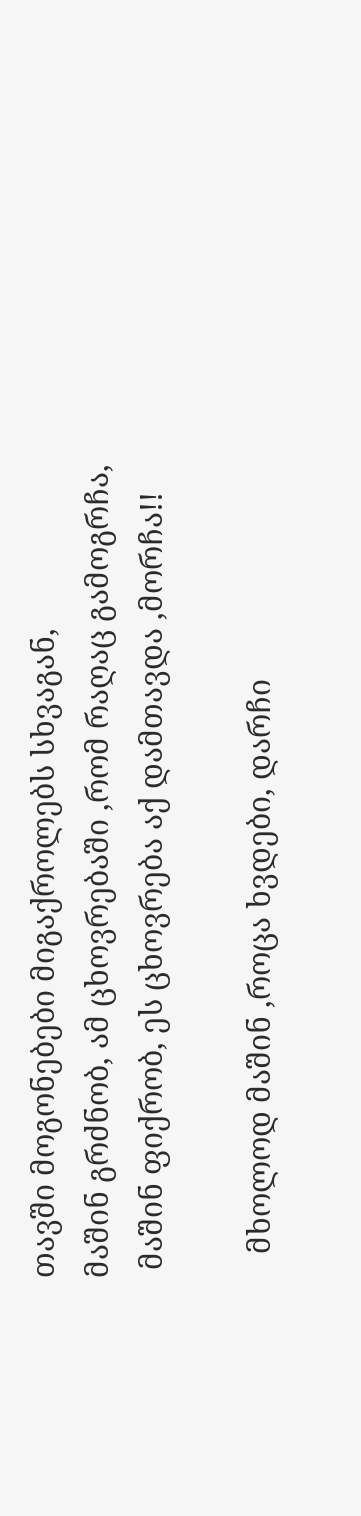თავში მოგონებები მიგაქროლებს სხვაგან,
მაშინ გრძნობ, ამ ცხოვრებაში ,რომ რაღაც გამოგრჩა,
 მაშინ ფიქრობ, ეს ცხოვრება აქ დამთავდა ,მორჩა!!

   მხოლოდ მაშინ ,როცა ხვდები, დარჩი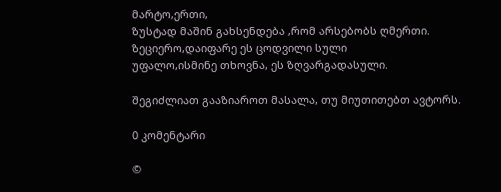მარტო,ერთი,
ზუსტად მაშინ გახსენდება ,რომ არსებობს ღმერთი.
ზეციერო,დაიფარე ეს ცოდვილი სული
უფალო,ისმინე თხოვნა, ეს ზღვარგადასული.

შეგიძლიათ გააზიაროთ მასალა, თუ მიუთითებთ ავტორს.

0 კომენტარი

©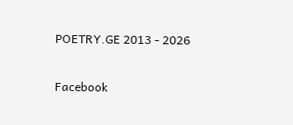POETRY.GE 2013 - 2026

Facebook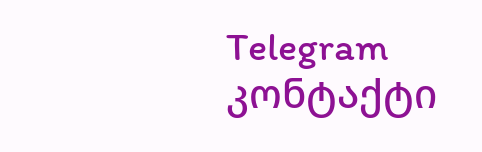Telegram კონტაქტი